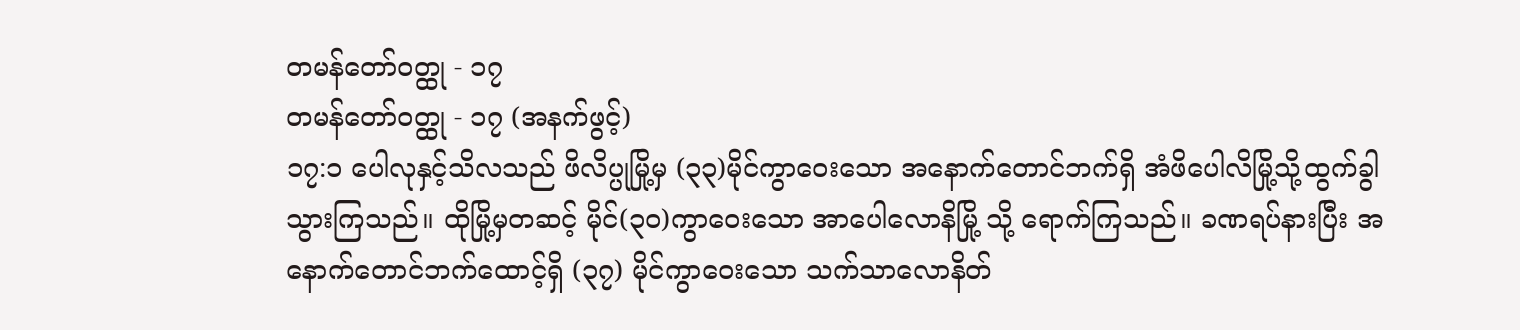တမန်တော်၀တ္ထု - ၁၇
တမန်တော်၀တ္ထု - ၁၇ (အနက်ဖွင့်)
၁၇:၁ ပေါလုနှင့်သိလသည် ဖိလိပ္ပုမြို့မှ (၃၃)မိုင်ကွာဝေးသော အနောက်တောင်ဘက်ရှိ အံဖိပေါလိမြို့သို့ထွက်ခွါသွားကြသည်။ ထိုမြို့မှတဆင့် မိုင်(၃၀)ကွာဝေးသော အာပေါလောနိမြို့ သို့ ရောက်ကြသည်။ ခဏရပ်နားပြီး အနောက်တောင်ဘက်ထောင့်ရှိ (၃၇) မိုင်ကွာဝေးသော သက်သာလောနိတ်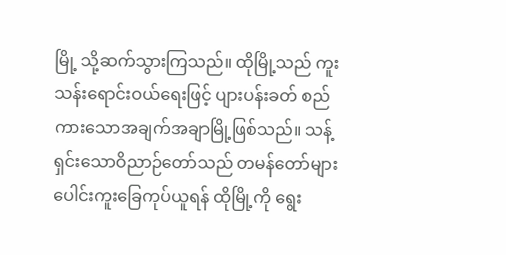မြို့ သို့ဆက်သွားကြသည်။ ထိုမြို့သည် ကူးသန်းရောင်းဝယ်ရေးဖြင့် ပျားပန်းခတ် စည်ကားသောအချက်အချာမြို့ဖြစ်သည်။ သန့်ရှင်းသောဝိညာဉ်တော်သည် တမန်တော်များ ပေါင်းကူးခြေကုပ်ယူရန် ထိုမြို့ကို ရွေး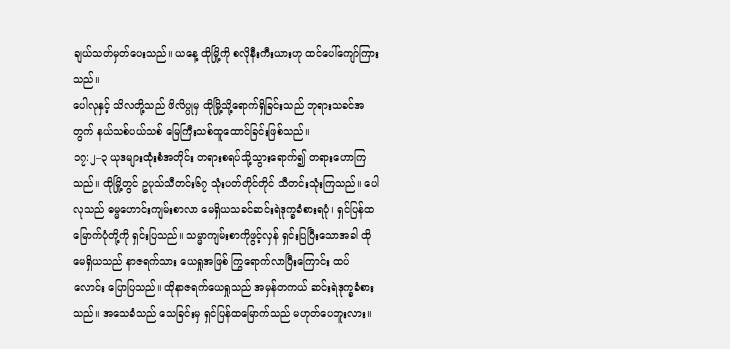ချယ်သတ်မှတ်ပေးသည်။ ယနေ့ ထိုမြို့ကို စလိုနီးကီးယားဟု ထင်ပေါ်ကျော်ကြားသည်။
ပေါလုနှင့် သိလတို့သည် ဖိလိပ္ပုမှ ထိုမြို့သို့ရောက်ရှိခြင်းသည် ဘုရားသခင်အတွက် နယ်သစ်ပယ်သစ် မြေကြီးသစ်ထူထောင်ခြင်းဖြစ်သည်။
၁၇:၂–၃ ယုဒများထုံးစံအတိုင်း တရားစရပ်သို့သွားရောက်၍ တရားဟောကြသည်။ ထိုမြို့တွင် ဥပုသ်သီတင်း၆၇ သုံးပတ်တိုင်တိုင် သီတင်းသုံးကြသည်။ ပေါလုသည် ဓမ္မဟောင်းကျမ်းစာလာ မေရှိယသခင်ဆင်းရဲဒုက္ခခံစားရပုံ၊ ရှင်ပြန်ထမြောက်ပုံတို့ကို ရှင်းပြသည်။ သမ္မာကျမ်းစာကိုဖွင့်လှန် ရှင်းပြပြီးသောအခါ ထိုမေရှိယသည် နာဇရက်သား ယေရှုအဖြစ် ကြွရောက်လာပြီးကြောင်း ထပ်လောင်း ပြောပြသည်။ ထိုနာဇရက်ယေရှုသည် အမှန်တကယ် ဆင်းရဲဒုက္ခခံစားသည်။ အသေခံသည် သေခြင်းမှ ရှင်ပြန်ထမြောက်သည် မဟုတ်ပေဘူးလား။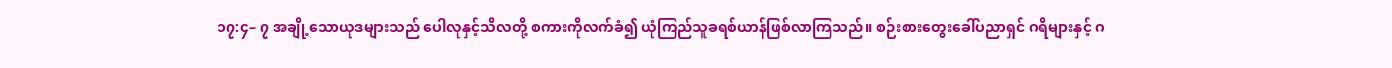၁၇:၄– ၇ အချို့သောယုဒများသည် ပေါလုနှင့်သိလတို့ စကားကိုလက်ခံ၍ ယုံကြည်သူခရစ်ယာန်ဖြစ်လာကြသည်။ စဉ်းစားတွေးခေါ်ပညာရှင် ဂရိများနှင့် ဂ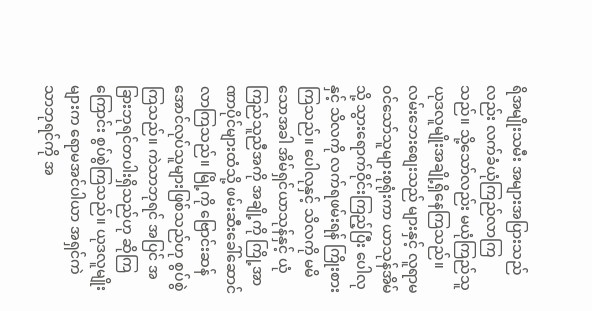ရိအမျိုးသမီး အများအပြားသည်လည်း လက်ခံယုံကြည်လာကြသည်။ သို့သော်လည်း မယုံကြည်သူယုဒလူမျိုးအချို့ရှိနေကြသည်။ လမ်းဘေးစျေးသည် များနှင့် လူရာမဝင်သော်သူများစုရုံးကာ ယာသုန်အိမ်သို့ သွားရောက်ဝိုင်းကြည့်ပြီး ပေါလုနှင့် သိလကို လက်ရဖမ်းရန် ကြိုးစားကြသည်။ ပေါလုနှင့် သိလကို မမိသောအခါ အိမ်ရှင်ယာသုန်နှင့် ယုံကြည်သူညီအကို အချို့ကို ကြို့အာဏာပိုင်များထံသို့ ဖမ်းဆီးခေါ်ဆောင်လာကြသည်။ မြို့ကို ဗြောင်းဆန်အောင်လုပ်သူများဖြစ်သည်ဟု စွပ်စွဲကြသည်။ ကဲသာဘုရင် အပြင် အခြားဘုရင်တပါးရှိသည်ဟု ဆိုကြကြောင်း စွပ်စွဲကြသည်။ ယုဒလူမျိုးများက ရောမအင်ပါယာ အရှင်ကဲသာဘုရင်ကို အ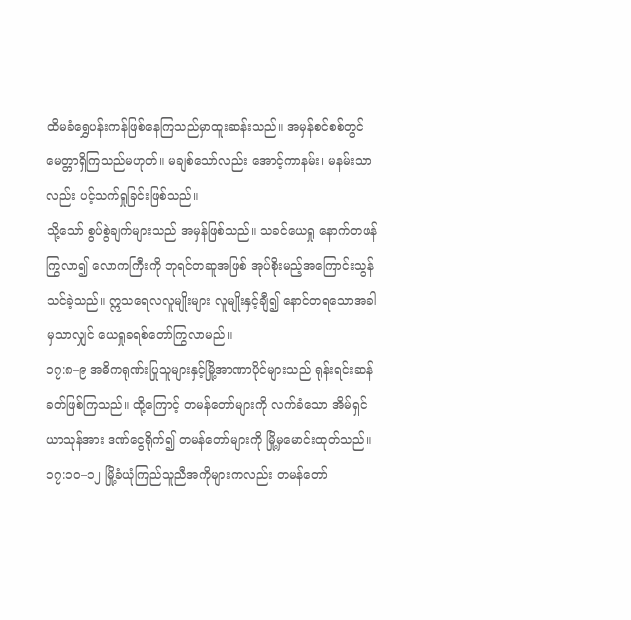ထိမခံရွှေပန်းကန်ဖြစ်နေကြသည်မှာထူးဆန်းသည်။ အမှန်စင်စစ်တွင် မေတ္တာရှိကြသည်မဟုတ်။ မချစ်သော်လည်း အောင့်ကာနမ်း၊ မနမ်းသာလည်း ပင့်သက်ရှုခြင်းဖြစ်သည်။
သို့သော် စွပ်စွဲချက်များသည် အမှန်ဖြစ်သည်။ သခင်ယေရှု နောက်တဖန်ကြွလာ၍ လောကကြီးကို ဘုရင်တဆူအဖြစ် အုပ်စိုးမည့်အကြောင်းသွန်သင်ခဲ့သည်။ ဣသရေလလူမျိုးများ လူမျိုးနှင့်ချီ၍ နောင်တရသောအခါမှသာလျှင် ယေရှုခရစ်တော်ကြွလာမည်။
၁၇:၈–၉ အဓိကရုဏ်းပြုသူများနှင့်မြို့အာဏာပိုင်များသည် ရုန်းရင်းဆန်ခတ်ဖြစ်ကြသည်။ ထို့ကြောင့် တမန်တော်များကို လက်ခံသော အိမ်ရှင်ယာသုန်အား ဒဏ်ငွေရိုက်၍ တမန်တော်များကို မြို့မှမောင်းထုတ်သည်။
၁၇:၁၀–၁၂ မြို့ခံယုံကြည်သူညီအကိုများကလည်း တမန်တော်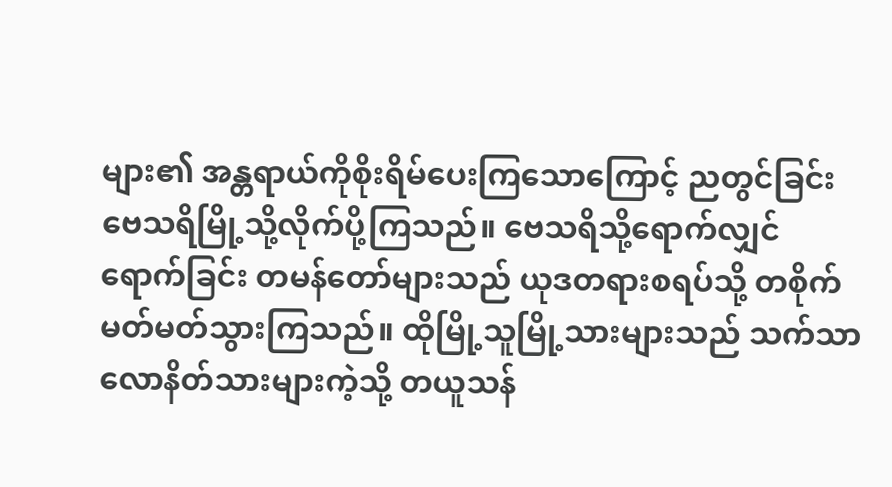များ၏ အန္တရာယ်ကိုစိုးရိမ်ပေးကြသောကြောင့် ညတွင်ခြင်း ဗေသရိမြို့သို့လိုက်ပို့ကြသည်။ ဗေသရိသို့ရောက်လျှင်ရောက်ခြင်း တမန်တော်များသည် ယုဒတရားစရပ်သို့ တစိုက်မတ်မတ်သွားကြသည်။ ထိုမြို့သူမြို့သားများသည် သက်သာလောနိတ်သားများကဲ့သို့ တယူသန်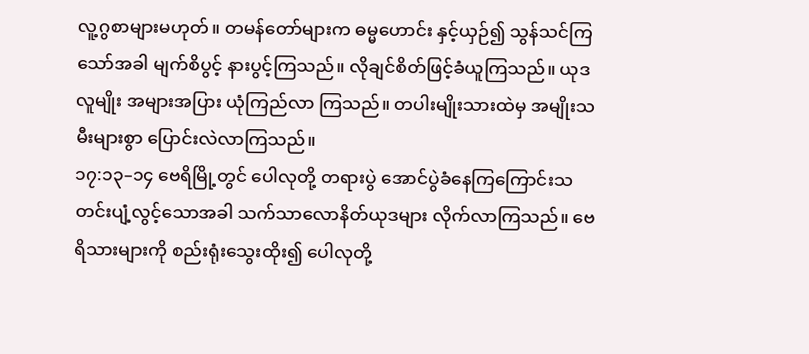လူ့ဂွစာများမဟုတ်။ တမန်တော်များက ဓမ္မဟောင်း နှင့်ယှဉ်၍ သွန်သင်ကြသော်အခါ မျက်စိပွင့် နားပွင့်ကြသည်။ လိုချင်စိတ်ဖြင့်ခံယူကြသည်။ ယုဒလူမျိုး အများအပြား ယုံကြည်လာ ကြသည်။ တပါးမျိုးသားထဲမှ အမျိုးသမီးများစွာ ပြောင်းလဲလာကြသည်။
၁၇:၁၃–၁၄ ဗေရိမြို့တွင် ပေါလုတို့ တရားပွဲ အောင်ပွဲခံနေကြကြောင်းသတင်းပျံ့လွင့်သောအခါ သက်သာလောနိတ်ယုဒများ လိုက်လာကြသည်။ ဗေရိသားများကို စည်းရုံးသွေးထိုး၍ ပေါလုတို့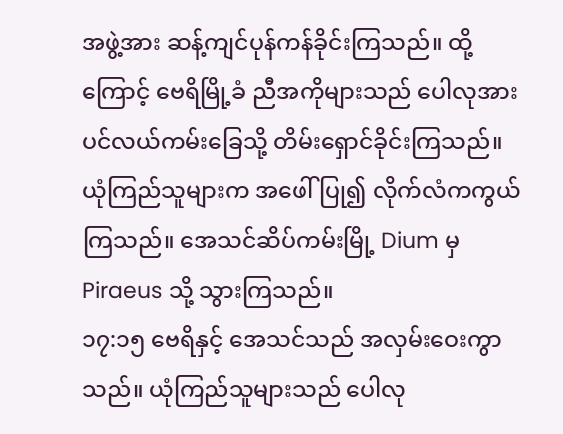အဖွဲ့အား ဆန့်ကျင်ပုန်ကန်ခိုင်းကြသည်။ ထို့ကြောင့် ဗေရိမြို့ခံ ညီအကိုများသည် ပေါလုအားပင်လယ်ကမ်းခြေသို့ တိမ်းရှောင်ခိုင်းကြသည်။ ယုံကြည်သူများက အဖေါ်ပြု၍ လိုက်လံကကွယ်ကြသည်။ အေသင်ဆိပ်ကမ်းမြို့ Dium မှPiraeus သို့ သွားကြသည်။
၁၇:၁၅ ဗေရိနှင့် အေသင်သည် အလှမ်းဝေးကွာသည်။ ယုံကြည်သူများသည် ပေါလု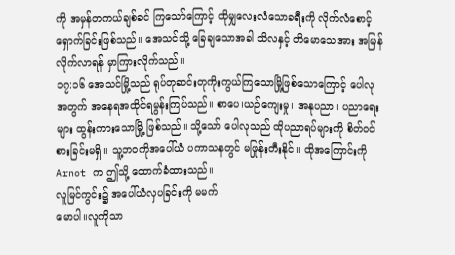ကို အမှန်တကယ်ချစ်ခင် ကြသော်ကြောင့် ထိုမျှလေးလံသောခရီးကို လိုက်လံစောင့်ရှောက်ခြင်းဖြစ်သည်။ အေသင်သို့ ခြေချသောအခါ သိလနှင့် တိမောသေအား အမြန်လိုက်လာရန် မှာကြားလိုက်သည်။
၁၇:၁၆ အေသင်မြို့သည် ရုပ်တုဆင်းတုကိုးကွယ်ကြသောမြို့ဖြစ်သောကြောင့် ပေါလုအတွက် အနေရအထိုင်ရမွန်းကြပ်သည်။ စာပေ၊ယဉ်ကျေးမှု၊ အနုပညာ၊ ပညာရေးများ ထွန်းကားသောမြို့ ဖြစ်သည်။ သို့သော် ပေါလုသည် ထိုပညာရပ်များကို စိတ်ဝင်စားခြင်းမရှိ။ သူ့ဘဝကိုအပေါ်ယံ ပကာသနတွင် မဖြုန်းတီးနိုင်။ ထိုအကြောင်းကို Arnot က ဤသို့ ထောက်ခံထားသည်။
လူမြင်ကွင်း၌ အပေါ်ယံလှပခြင်းကို မမက်
မောပါ။လူကိုသာ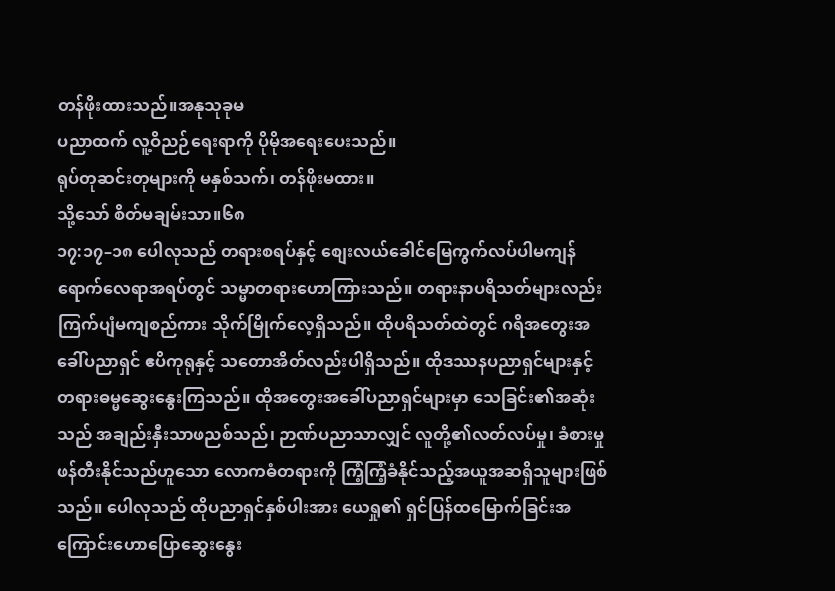တန်ဖိုးထားသည်။အနုသုခုမ
ပညာထက် လူ့ဝိညဉ်ရေးရာကို ပိုမိုအရေးပေးသည်။
ရုပ်တုဆင်းတုများကို မနှစ်သက်၊ တန်ဖိုးမထား။
သို့သော် စိတ်မချမ်းသာ။၆၈
၁၇:၁၇–၁၈ ပေါလုသည် တရားစရပ်နှင့် စျေးလယ်ခေါင်မြေကွက်လပ်ပါမကျန် ရောက်လေရာအရပ်တွင် သမ္မာတရားဟောကြားသည်။ တရားနာပရိသတ်များလည်း ကြက်ပျံမကျစည်ကား သိုက်မြိုက်လေ့ရှိသည်။ ထိုပရိသတ်ထဲတွင် ဂရိအတွေးအခေါ်ပညာရှင် ဧပိကုရုနှင့် သတောအိတ်လည်းပါရှိသည်။ ထိုဒဿနပညာရှင်များနှင့် တရားဓမ္မဆွေးနွေးကြသည်။ ထိုအတွေးအခေါ်ပညာရှင်များမှာ သေခြင်း၏အဆုံးသည် အချည်းနှီးသာဖညစ်သည်၊ ဉာဏ်ပညာသာလျှင် လူတို့၏လတ်လပ်မှု၊ ခံစားမှု ဖန်တီးနိုင်သည်ဟူသော လောကဓံတရားကို ကြံ့ကြံ့ခံနိုင်သည့်အယူအဆရှိသူများဖြစ်သည်။ ပေါလုသည် ထိုပညာရှင်နှစ်ပါးအား ယေရှု၏ ရှင်ပြန်ထမြောက်ခြင်းအကြောင်းဟောပြောဆွေးနွေး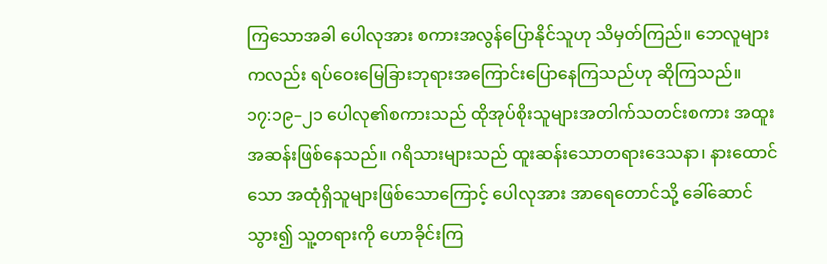ကြသောအခါ ပေါလုအား စကားအလွန်ပြောနိုင်သူဟု သိမှတ်ကြည်။ ဘေလူများကလည်း ရပ်ဝေးမြေခြားဘုရားအကြောင်းပြောနေကြသည်ဟု ဆိုကြသည်။
၁၇:၁၉–၂၁ ပေါလု၏စကားသည် ထိုအုပ်စိုးသူများအတါက်သတင်းစကား အထူးအဆန်းဖြစ်နေသည်။ ဂရိသားများသည် ထူးဆန်းသောတရားဒေသနာ၊ နားထောင်သော အထုံရှိသူများဖြစ်သောကြောင့် ပေါလုအား အာရေတောင်သို့ ခေါ်ဆောင်သွား၍ သူ့တရားကို ဟောခိုင်းကြ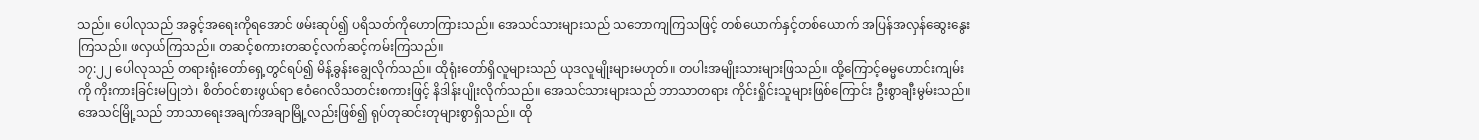သည်။ ပေါလုသည် အခွင့်အရေးကိုရအောင် ဖမ်းဆုပ်၍ ပရိသတ်ကိုဟောကြားသည်။ အေသင်သားများသည် သဘောကျကြသဖြင့် တစ်ယောက်နှင့်တစ်ယောက် အပြန်အလှန်ဆွေးနွေးကြသည်။ ဖလှယ်ကြသည်။ တဆင့်စကားတဆင့်လက်ဆင့်ကမ်းကြသည်။
၁၇:၂၂ ပေါလုသည် တရားရုံးတော်ရှေ့တွင်ရပ်၍ မိန့်ခွန်းချွေလိုက်သည်။ ထိုရုံးတော်ရှိလူများသည် ယုဒလူမျိုးများမဟုတ်။ တပါးအမျိုးသားများဖြသည်။ ထို့ကြောင့်ဓမ္မဟောင်းကျမ်းကို ကိုးကားခြင်းမပြုဘဲ၊ စိတ်ဝင်စားဖွယ်ရာ ဧဝံဂေလိသတင်းစကားဖြင့် နိဒါန်းပျိုးလိုက်သည်။ အေသင်သားများသည် ဘာသာတရား ကိုင်းရှိုင်းသူများဖြစ်ကြောင်း ဦးစွာချီးမွမ်းသည်။ အေသင်မြို့သည် ဘာသာရေးအချက်အချာမြို့လည်းဖြစ်၍ ရုပ်တုဆင်းတုများစွာရှိသည်။ ထို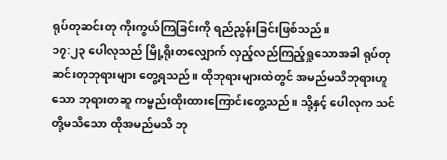ရုပ်တုဆင်းတု ကိုးကွယ်ကြခြင်းကို ရည်ညွန်းခြင်းဖြစ်သည်။
၁၇:၂၃ ပေါလုသည် မြို့ရိုးတလျှောက် လှည့်လည်ကြည့်ရှုသောအခါ ရုပ်တုဆင်းတုဘုရားများ တွေ့ရသည်။ ထိုဘုရားများထဲတွင် အမည်မသိဘုရားဟူသော ဘုရားတဆူ ကမ္ဗည်းထိုးထားကြောင်းတွေ့သည်။ သို့နှင့် ပေါလုက သင်တို့မသိသော ထိုအမည်မသိ ဘု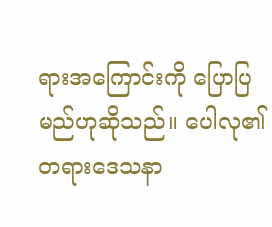ရားအကြောင်းကို ပြောပြမည်ဟုဆိုသည်။ ပေါလု၏ တရားဒေသနာ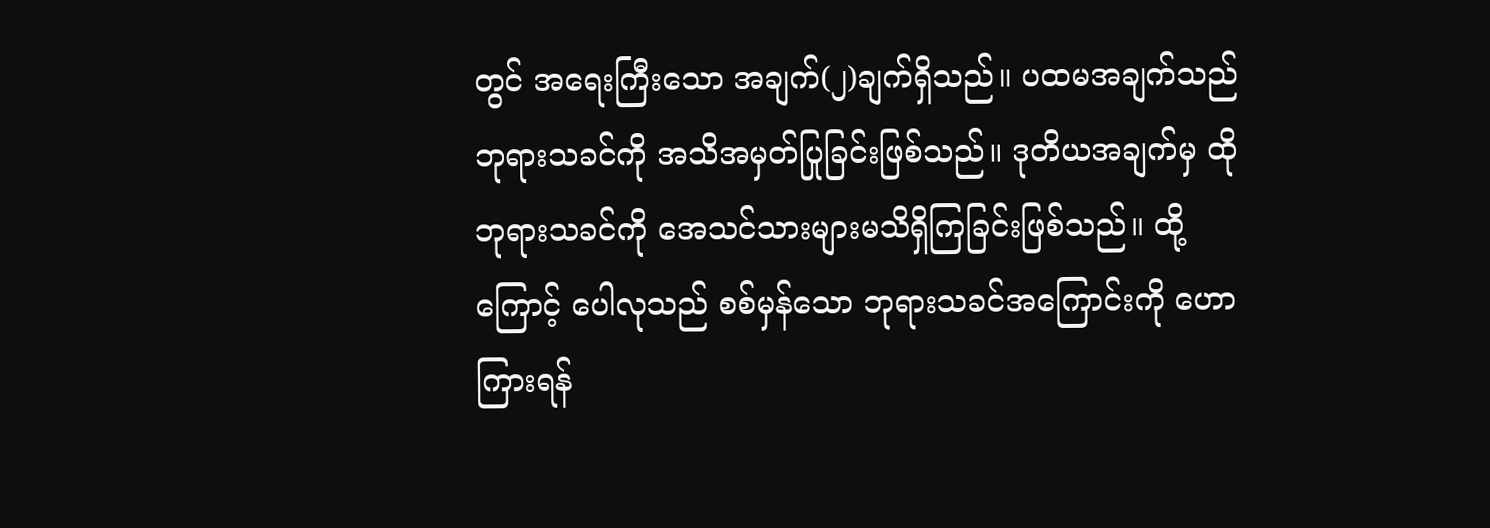တွင် အရေးကြီးသော အချက်(၂)ချက်ရှိသည်။ ပထမအချက်သည် ဘုရားသခင်ကို အသိအမှတ်ပြုခြင်းဖြစ်သည်။ ဒုတိယအချက်မှ ထိုဘုရားသခင်ကို အေသင်သားများမသိရှိကြခြင်းဖြစ်သည်။ ထို့ကြောင့် ပေါလုသည် စစ်မှန်သော ဘုရားသခင်အကြောင်းကို ဟောကြားရန်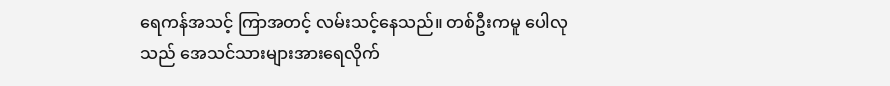ရေကန်အသင့် ကြာအတင့် လမ်းသင့်နေသည်။ တစ်ဦးကမူ ပေါလုသည် အေသင်သားများအားရေလိုက်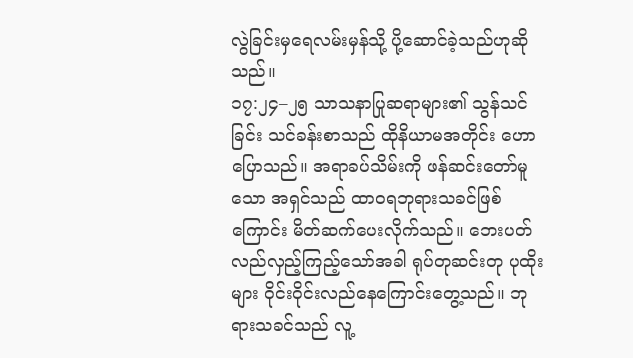လွဲခြင်းမှရေလမ်းမှန်သို့ ပို့ဆောင်ခဲ့သည်ဟုဆိုသည်။
၁၇:၂၄–၂၅ သာသနာပြုဆရာများ၏ သွန်သင်ခြင်း သင်ခန်းစာသည် ထိုနိယာမအတိုင်း ဟောပြောသည်။ အရာခပ်သိမ်းကို ဖန်ဆင်းတော်မူသော အရှင်သည် ထာဝရဘုရားသခင်ဖြစ်ကြောင်း မိတ်ဆက်ပေးလိုက်သည်။ ဘေးပတ်လည်လှည့်ကြည့်သော်အခါ ရုပ်တုဆင်းတု ပုထိုးများ ဝိုင်းဝိုင်းလည်နေကြောင်းတွေ့သည်။ ဘုရားသခင်သည် လူ့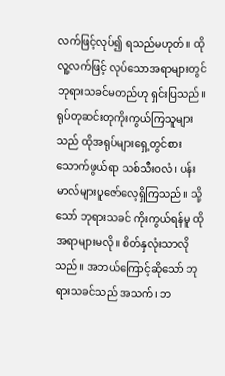လက်ဖြင့်လုပ်၍ ရသည်မဟုတ်။ ထိုလူ့လက်ဖြင့် လုပ်သောအရာများတွင် ဘုရားသခင်မတည်ဟု ရှင်းပြသည်။ ရုပ်တုဆင်းတုကိုးကွယ်ကြသူများသည် ထိုအရုပ်များရှေ့တွင်စားသောက်ဖွယ်ရာ သစ်သီးဝလံ၊ ပန်းမာလ်များပူဇော်လေ့ရှိကြသည်။ သို့သော် ဘုရားသခင် ကိုးကွယ်ရန်မူ ထိုအရာများမလို။ စိတ်နှလုံးသာလိုသည်။ အဘယ်ကြောင့်ဆိုသော် ဘုရားသခင်သည် အသက်၊ ဘ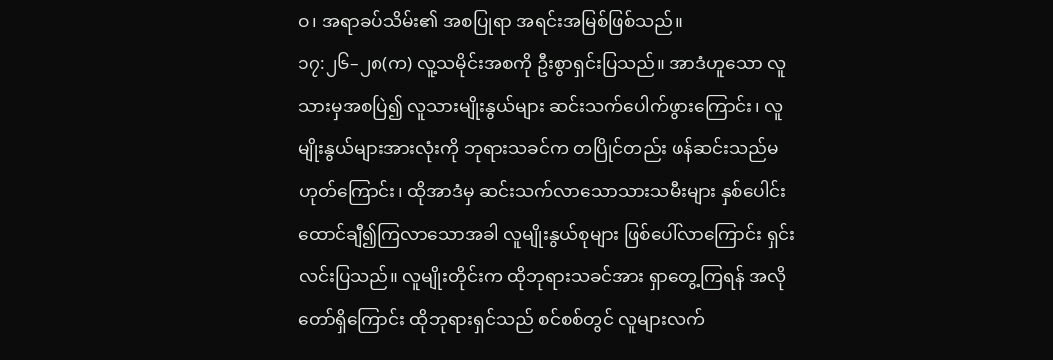ဝ၊ အရာခပ်သိမ်း၏ အစပြုရာ အရင်းအမြစ်ဖြစ်သည်။
၁၇:၂၆–၂၈(က) လူ့သမိုင်းအစကို ဦးစွာရှင်းပြသည်။ အာဒံဟူသော လူသားမှအစပြဲ၍ လူသားမျိုးနွယ်များ ဆင်းသက်ပေါက်ဖွားကြောင်း၊ လူမျိုးနွယ်များအားလုံးကို ဘုရားသခင်က တပြိုင်တည်း ဖန်ဆင်းသည်မဟုတ်ကြောင်း၊ ထိုအာဒံမှ ဆင်းသက်လာသောသားသမီးများ နှစ်ပေါင်းထောင်ချီ၍ကြလာသောအခါ လူမျိုးနွယ်စုများ ဖြစ်ပေါ်လာကြောင်း ရှင်းလင်းပြသည်။ လူမျိုးတိုင်းက ထိုဘုရားသခင်အား ရှာတွေ့ကြရန် အလိုတော်ရှိကြောင်း ထိုဘုရားရှင်သည် စင်စစ်တွင် လူများလက်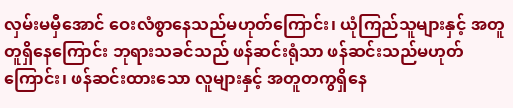လှမ်းမမှီအောင် ဝေးလံစွာနေသည်မဟုတ်ကြောင်း၊ ယုံကြည်သူများနှင့် အတူတူရှိနေကြောင်း ဘုရားသခင်သည် ဖန်ဆင်းရုံသာ ဖန်ဆင်းသည်မဟုတ်ကြောင်း၊ ဖန်ဆင်းထားသော လူများနှင့် အတူတကွရှိနေ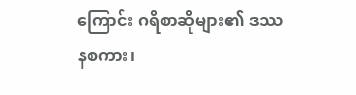ကြောင်း ဂရိစာဆိုများ၏ ဒဿနစကား၊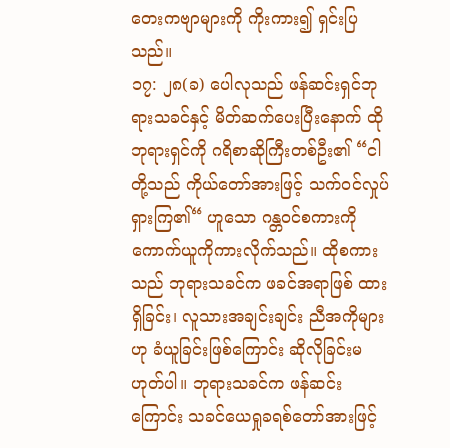တေးကဗျာများကို ကိုးကား၍ ရှင်းပြသည်။
၁၇: ၂၈(ခ) ပေါလုသည် ဖန်ဆင်းရှင်ဘုရားသခင်နှင့် မိတ်ဆက်ပေးပြီးနောက် ထိုဘုရားရှင်ကို ဂရိစာဆိုကြီးတစ်ဦး၏ “ငါတို့သည် ကိုယ်တော်အားဖြင့် သက်ဝင်လှုပ်ရှားကြ၏“ ဟူသော ဂန္တဝင်စကားကို ကောက်ယူကိုကားလိုက်သည်။ ထိုစကားသည် ဘုရားသခင်က ဖခင်အရာဖြစ် ထားရှိခြင်း၊ လူသားအချင်းချင်း ညီအကိုများဟု ခံယူခြင်းဖြစ်ကြောင်း ဆိုလိုခြင်းမဟုတ်ပါ။ ဘုရားသခင်က ဖန်ဆင်းကြောင်း သခင်ယေရှုခရစ်တော်အားဖြင့်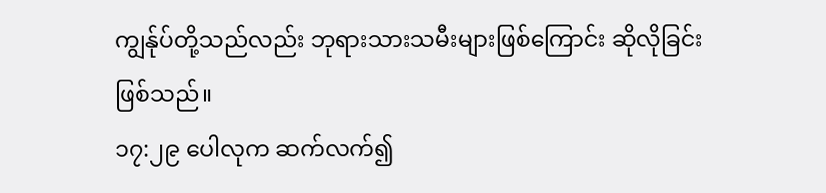ကျွန်ုပ်တို့သည်လည်း ဘုရားသားသမီးများဖြစ်ကြောင်း ဆိုလိုခြင်းဖြစ်သည်။
၁၇:၂၉ ပေါလုက ဆက်လက်၍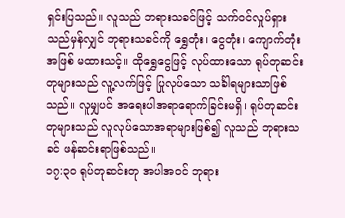ရှင်းပြသည်။ လူသည် ဘရားသခင်ဖြင့် သက်ဝင်လှုပ်ရှားသည်မှန်လျှင် ဘုရားသခင်ကို ရွှေတုံး၊ ငွေတုံး၊ ကျောက်တုံးအဖြစ် မထားသင့်။ ထိုရွှေငွေဖြင့် လုပ်ထားသော ရုပ်တုဆင်းတုများသည် လူ့လက်ဖြင့် ပြုလုပ်သော သင်္ခါရများသာဖြစ်သည်။ လူမျှပင် အရေးပါအရာရောက်ခြင်းမရှိ၊ ရုပ်တုဆင်းတုများသည် လူလုပ်သောအရာများဖြစ်၍ လူသည် ဘုရားသခင် ဖန်ဆင်းရာဖြစ်သည်။
၁၇:၃၀ ရုပ်တုဆင်းတု အပါအ၀င် ဘုရား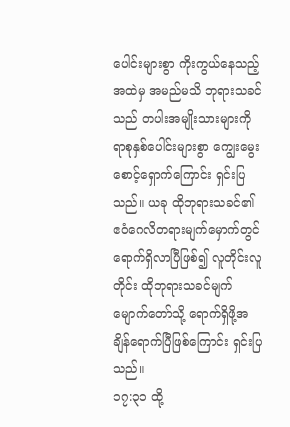ပေါင်းများစွာ ကိုးကွယ်နေသည့်အထဲမှ အမည်မသိ ဘုရားသခင်သည် တပါးအမျိုးသားများကို ရာစုနှစ်ပေါင်းများစွာ ကျွေးမွေးစောင့်ရှောက်ကြောင်း ရှင်းပြသည်။ ယခု ထိုဘုရားသခင်၏ ဧဝံဂေလိတရားမျက်မှောက်တွင် ရောက်ရှိလာပြီဖြစ်၍ လူတိုင်းလူတိုင်း ထိုဘုရားသခင်မျက်မျောက်တော်သို့ ရောက်ရှိဖို့အချိန်ရောက်ပြီဖြစ်ကြောင်း ရှင်းပြသည်။
၁၇:၃၁ ထို့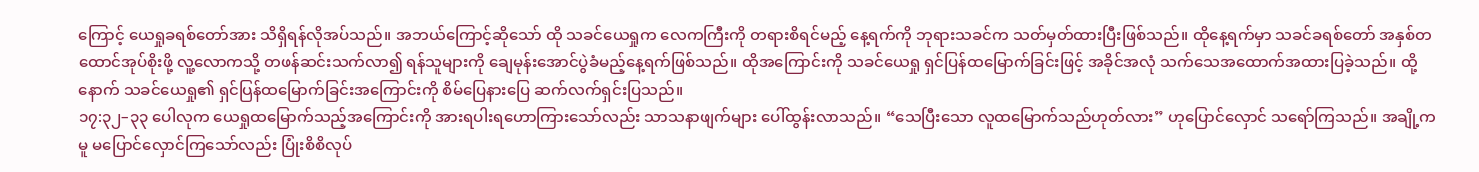ကြောင့် ယေရှုခရစ်တော်အား သိရှိရန်လိုအပ်သည်။ အဘယ်ကြောင့်ဆိုသော် ထို သခင်ယေရှုက လေကကြီးကို တရားစိရင်မည့် နေ့ရက်ကို ဘုရားသခင်က သတ်မှတ်ထားပြီးဖြစ်သည်။ ထိုနေ့ရက်မှာ သခင်ခရစ်တော် အနှစ်တထောင်အုပ်စိုးဖို့ လူ့လောကသို့ တဖန်ဆင်းသက်လာ၍ ရန်သူများကို ချေမုန်းအောင်ပွဲခံမည့်နေ့ရက်ဖြစ်သည်။ ထိုအကြောင်းကို သခင်ယေရှု ရှင်ပြန်ထမြောက်ခြင်းဖြင့် အခိုင်အလုံ သက်သေအထောက်အထားပြခဲ့သည်။ ထို့နောက် သခင်ယေရှု၏ ရှင်ပြန်ထမြောက်ခြင်းအကြောင်းကို စိမ်ပြေနားပြေ ဆက်လက်ရှင်းပြသည်။
၁၇:၃၂–၃၃ ပေါလုက ယေရှုထမြောက်သည့်အကြောင်းကို အားရပါးရဟောကြားသော်လည်း သာသနာဖျက်များ ပေါ်ထွန်းလာသည်။ “သေပြီးသော လူထမြောက်သည်ဟုတ်လား” ဟုပြောင်လှောင် သရော်ကြသည်။ အချို့ကမူ မပြောင်လှောင်ကြသော်လည်း ပြုံးစိစိလုပ်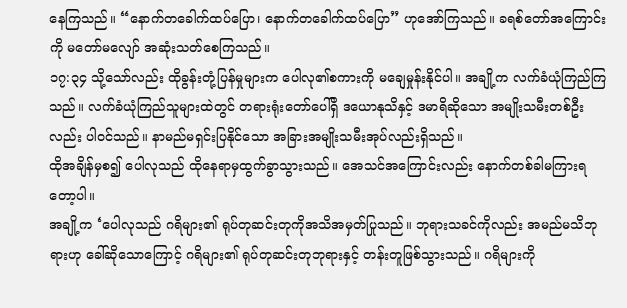နေကြသည်။ “နောက်တခေါက်ထပ်ပြော၊ နောက်တခေါက်ထပ်ပြော” ဟုအော်ကြသည်။ ခရစ်တော်အကြောင်းကို မတော်မလျော် အဆုံးသတ်စေကြသည်။
၁၇:၃၄ သို့သော်လည်း ထိုခွန်းတုံ့ပြန်မှုများက ပေါလု၏စကားကို မချေမှုန်းနိုင်ပါ။ အချို့က လက်ခံယုံကြည်ကြသည်။ လက်ခံယုံကြည်သူများထဲတွင် တရားရုံးတော်ပေါ်ရှိ ဒယောနုသိနှင့် ဒမာရိဆိုသော အမျိုးသမီးတစ်ဦးလည်း ပါဝင်သည်။ နာမည်မရှင်းပြနိုင်သော အခြားအမျိုးသမီးအုပ်လည်းရှိသည်။
ထိုအချိန်မှစ၍ ပေါလုသည် ထိုနေရာမှထွက်ခွာသွားသည်။ အေသင်အကြောင်းလည်း နောက်တစ်ခါမကြားရတော့ပါ။
အချို့က ‘ပေါလုသည် ဂရိများ၏ ရုပ်တုဆင်းတုကိုအသိအမှတ်ပြုသည်။ ဘုရားသခင်ကိုလည်း အမည်မသိဘုရားဟု ခေါ်ဆိုသောကြောင့် ဂရိများ၏ ရုပ်တုဆင်းတုဘုရားနှင့် တန်းတူဖြစ်သွားသည်။ ဂရိများကို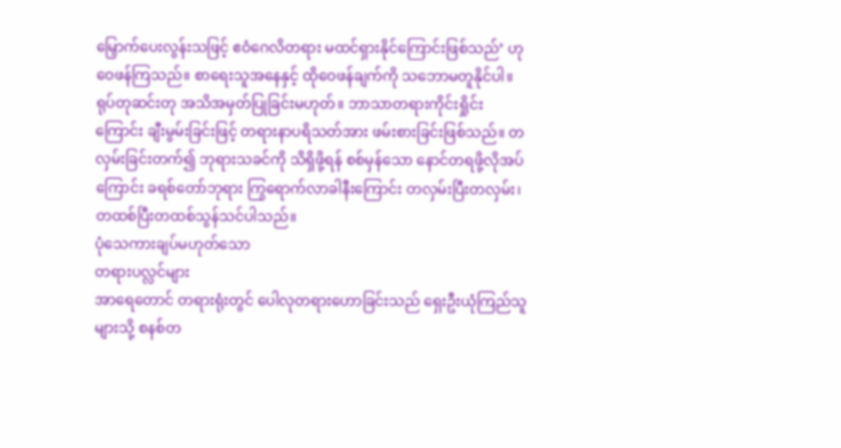မြှောက်ပေးလွန်းသဖြင့် ဧဝံဂေလိတရား မထင်ရှားနိုင်ကြောင်းဖြစ်သည်’ ဟု ဝေဖန်ကြသည်။ စာရေးသူအနေနှင့် ထိုဝေဖန်ချက်ကို သဘောမတူနိုင်ပါ။ ရုပ်တုဆင်းတု အသိအမှတ်ပြုခြင်းမဟုတ်။ ဘာသာတရားကိုင်းရှိုင်းကြောင်း ချီးမွမ်းခြင်းဖြင့် တရားနာပရိသတ်အား ဖမ်းစားခြင်းဖြစ်သည်။ တလှမ်းခြင်းတက်၍ ဘုရားသခင်ကို သိရှိဖို့ရန် စစ်မှန်သော နောင်တရဖို့လိုအပ်ကြောင်း ခရစ်တော်ဘုရား ကြွရောက်လာခါနီးကြောင်း တလှမ်းပြီးတလှမ်း၊ တထစ်ပြီးတထစ်သွန်သင်ပါသည်။
ပုံသေကားချပ်မဟုတ်သော
တရားပလ္လင်များ
အာရေတောင် တရားရုံးတွင် ပေါလုတရားဟောခြင်းသည် ရှေးဦးယုံကြည်သူများသို့ စနစ်တ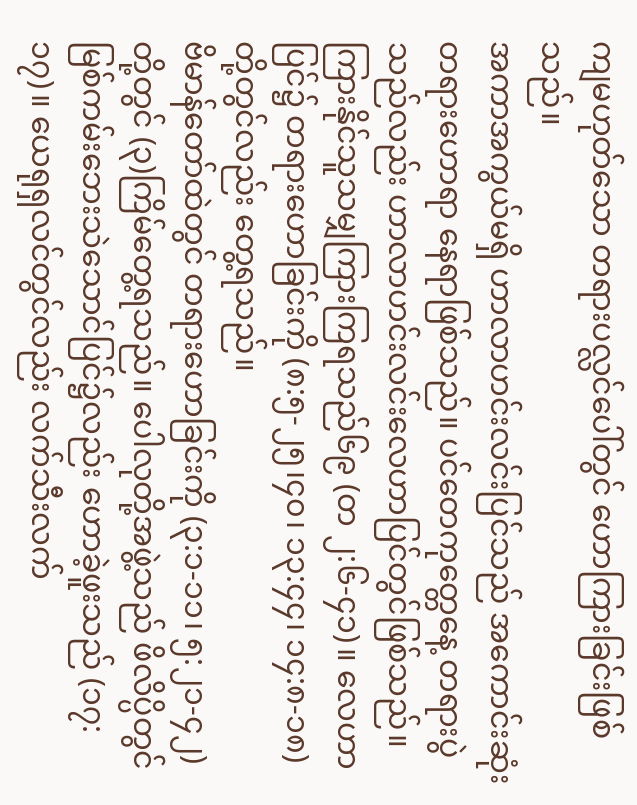ကျမဟုတ်သော တရားပလ္လင်ပေါ်တွင် ဟောကြားခြင်းဖြစ်သည်။
အကာအကွယ်မရှိ ဟာလာဟင်းလင်းပြင်သည် အကောင်းဆုံး တရားဟောရာ နေရာဖြစ်သည်။ ပင်တေကုတ္တေနေ့ တရားပွဲသည်လည်း ဟာလာဟင်းလင်းလေဟာပြင်တွင်ဖြစ်သည်။ ကြားနိုင်သူသမျှကြားကြရသည်၆၉ (တ ၂:၆-၄၁)။ လေဟာပြင်၌ တရားဟောခြင်းကို (၈:၅-၂၅၊၄၀၊ ၁၃:၄၄၊ ၁၄:၈-၁၈) တို့တွင်လည်း တွေ့ရသည်။
ဗိမာန်တော်ထဲတွင် တရားဟောခြင်းကို (၃:၁-၁၁၊ ၅:၂၁-၄၂) တို့တွင် (၃)ကြိမ်တွေ့ရသည်။ ပေါလုတို့အဖွဲ့သည် ဖိလိပ္ပိတွင် မြစ်ကမ်းဘေးသဲသောင်ပြင်၌လည်း ဟောခဲ့ဖူးသည် (၁၇:၁၇)။ ယေရုရှလင်တွင်လည်း လက်သီးလက်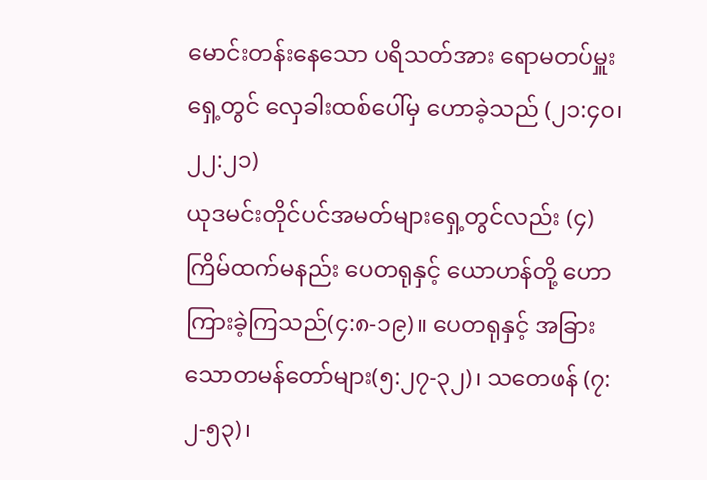မောင်းတန်းနေသော ပရိသတ်အား ရောမတပ်မှူးရှေ့တွင် လှေခါးထစ်ပေါ်မှ ဟောခဲ့သည် (၂၁:၄၀၊ ၂၂:၂၁)
ယုဒမင်းတိုင်ပင်အမတ်များရှေ့တွင်လည်း (၄) ကြိမ်ထက်မနည်း ပေတရုနှင့် ယောဟန်တို့ ဟောကြားခဲ့ကြသည်(၄:၈-၁၉)။ ပေတရုနှင့် အခြားသောတမန်တော်များ(၅:၂၇-၃၂)၊ သတေဖန် (၇:၂-၅၃)၊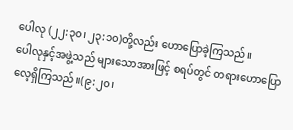ပေါလု (၂၂:၃၀၊ ၂၃:၁၀)တို့လည်း ဟောပြောခဲ့ကြသည်။
ပေါလုနှင့်အဖွဲ့သည် များသောအားဖြင့် စရပ်တွင် တရားဟောပြောလေ့ရှိကြသည်။(၉:၂၀၊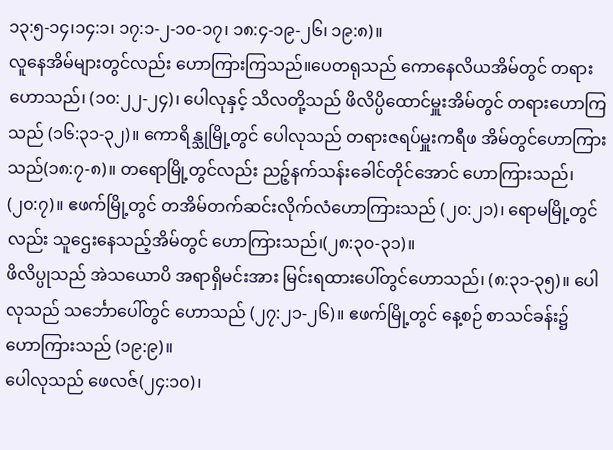၁၃:၅-၁၄၊၁၄:၁၊ ၁၇:၁-၂-၁၀-၁၇၊ ၁၈:၄-၁၉-၂၆၊ ၁၉:၈)။
လူနေအိမ်များတွင်လည်း ဟောကြားကြသည်။ပေတရုသည် ကောနေလိယအိမ်တွင် တရားဟောသည်၊ (၁၀:၂၂-၂၄)၊ ပေါလုနှင့် သိလတို့သည် ဖိလိပ္ပိထောင်မှူးအိမ်တွင် တရားဟောကြသည် (၁၆:၃၁-၃၂)။ ကောရိန္သုမြို့တွင် ပေါလုသည် တရားဇရပ်မှူးကရီဖ အိမ်တွင်ဟောကြားသည်(၁၈:၇-၈)။ တရောမြို့တွင်လည်း ညဉ့်နက်သန်းခေါင်တိုင်အောင် ဟောကြားသည်၊ (၂၀:၇)။ ဧဖက်မြို့တွင် တအိမ်တက်ဆင်းလိုက်လံဟောကြားသည် (၂၀:၂၁)၊ ရောမမြို့တွင်လည်း သူဌေးနေသည့်အိမ်တွင် ဟောကြားသည်၊(၂၈:၃၀-၃၁)။
ဖိလိပ္ပုသည် အဲသယောပိ အရာရှိမင်းအား မြင်းရထားပေါ်တွင်ဟောသည်၊ (၈:၃၁-၃၅)။ ပေါလုသည် သင်္ဘောပေါ်တွင် ဟောသည် (၂၇:၂၁-၂၆)။ ဧဖက်မြို့တွင် နေ့စဉ် စာသင်ခန်း၌ ဟောကြားသည် (၁၉:၉)။
ပေါလုသည် ဖေလဇ်(၂၄:၁၀)၊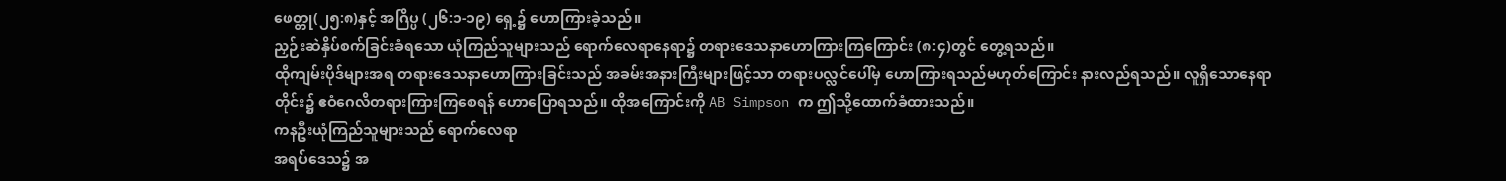ဖေတ္တု(၂၅:၈)နှင့် အဂြိပ္ပ (၂၆:၁-၁၉) ရှေ့၌ ဟောကြားခဲ့သည်။
ညှဉ်းဆဲနှိပ်စက်ခြင်းခံရသော ယုံကြည်သူများသည် ရောက်လေရာနေရာ၌ တရားဒေသနာဟောကြားကြကြောင်း (၈:၄)တွင် တွေ့ရသည်။
ထိုကျမ်းပိုဒ်များအရ တရားဒေသနာဟောကြားခြင်းသည် အခမ်းအနားကြီးများဖြင့်သာ တရားပလ္လင်ပေါ်မှ ဟောကြားရသည်မဟုတ်ကြောင်း နားလည်ရသည်။ လူရှိသောနေရာတိုင်း၌ ဧဝံဂေလိတရားကြားကြစေရန် ဟောပြောရသည်။ ထိုအကြောင်းကို AB Simpson က ဤသို့ထောက်ခံထားသည်။
ကနဦးယုံကြည်သူများသည် ရောက်လေရာ
အရပ်ဒေသ၌ အ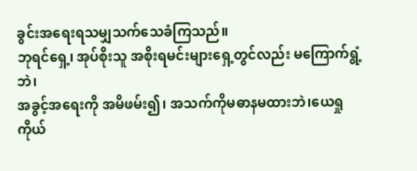ခွင်းအရေးရသမျှသက်သေခံကြသည်။
ဘုရင်ရှေ့၊ အုပ်စိုးသူ အစိုးရမင်းများရှေ့တွင်လည်း မကြောက်ရွံ့ဘဲ၊
အခွင့်အရေးကို အမိဖမ်း၍၊ အသက်ကိုမဓာနမထားဘဲ၊ယေရှုကိုယ်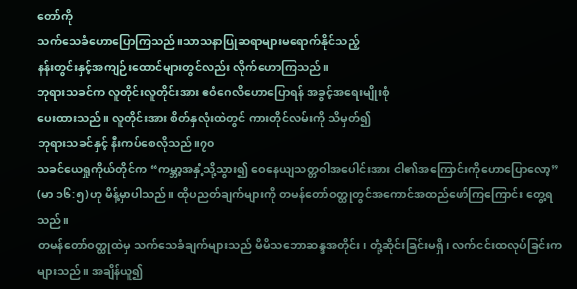တော်ကို
သက်သေခံဟောပြောကြသည်။သာသနာပြုဆရာများမရောက်နိုင်သည့်
နန်းတွင်းနှင့်အကျဉ်းထောင်များတွင်လည်း လိုက်ဟောကြသည်။
ဘုရားသခင်က လူတိုင်းလူတိုင်းအား ဧဝံဂေလိဟောပြောရန် အခွင့်အရေးမျိုးစုံ
ပေးထားသည်။ လူတိုင်းအား စိတ်နှလုံးထဲတွင် ကားတိုင်လမ်းကို သိမှတ်၍
ဘုရားသခင်နှင့် နီးကပ်စေလိုသည်။၇၀
သခင်ယေရှုကိုယ်တိုင်က “ကမ္ဘာ့အနှံ့သို့သွား၍ ဝေနေယျသတ္တဝါအပေါင်းအား ငါ၏အကြောင်းကိုဟောပြောလော့” (မာ ၁၆:၅)ဟု မိန့်မှာပါသည်။ ထိုပညတ်ချက်များကို တမန်တော်ဝတ္ထုတွင်အကောင်အထည်ဖော်ကြကြောင်း တွေ့ရသည်။
တမန်တော်ဝတ္ထုထဲမှ သက်သေခံချက်များသည် မိမိသဘောဆန္ဒအတိုင်း၊ တုံ့ဆိုင်းခြင်းမရှိ၊ လက်ငင်းထလုပ်ခြင်းကများသည်။ အချိန်ယူ၍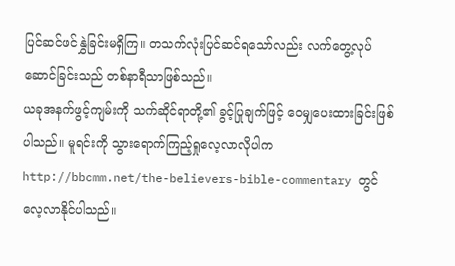ပြင်ဆင်ဖင်နွှဲခြင်းမရှိကြ။ တသက်လုံးပြင်ဆင်ရသော်လည်း လက်တွေ့လုပ်ဆောင်ခြင်းသည် တစ်နာရီသာဖြစ်သည်။
ယခုအနက်ဖွင့်ကျမ်းကို သက်ဆိုင်ရာတို့၏ ခွင့်ပြုချက်ဖြင့် ဝေမျှပေးထားခြင်းဖြစ်ပါသည်။ မူရင်းကို သွားရောက်ကြည့်ရှုလေ့လာလိုပါက http://bbcmm.net/the-believers-bible-commentary တွင် လေ့လာနိုင်ပါသည်။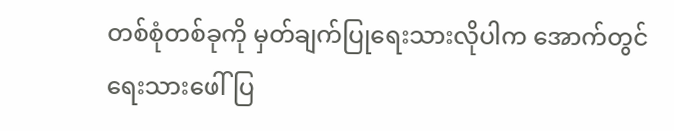တစ်စုံတစ်ခုကို မှတ်ချက်ပြုရေးသားလိုပါက အောက်တွင်ရေးသားဖေါ်ပြ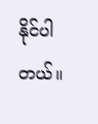နိုင်ပါတယ်။